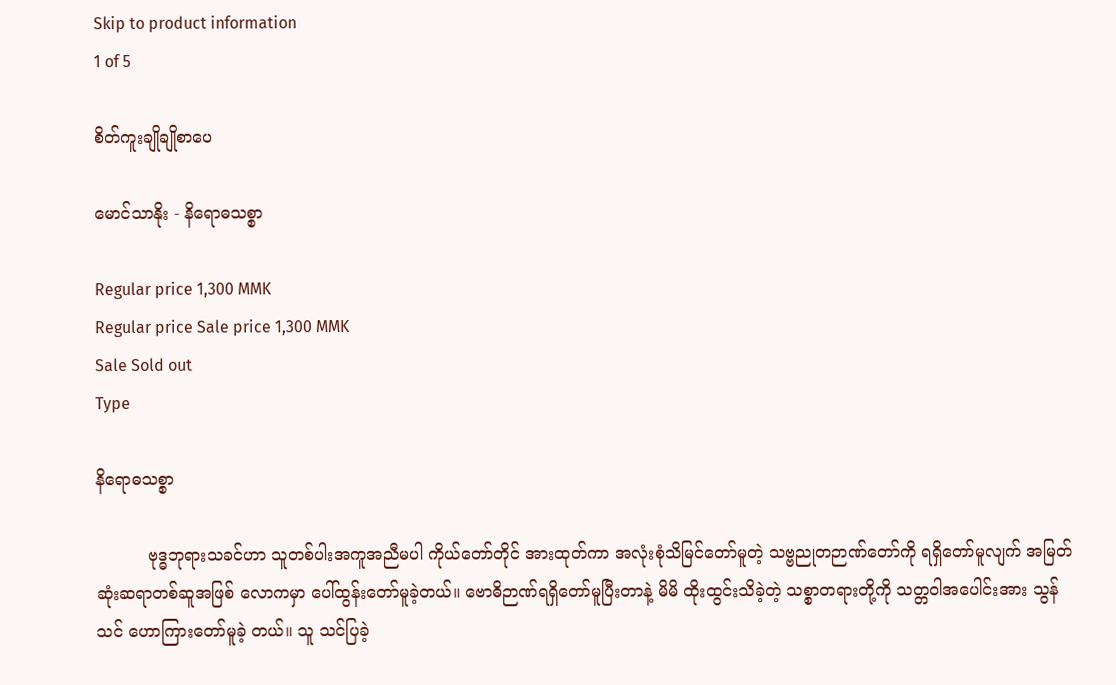Skip to product information
1 of 5

စိတ်ကူးချိုချိုစာပေ

မောင်သာနိုး - နိရောဓသစ္စာ

Regular price 1,300 MMK
Regular price Sale price 1,300 MMK
Sale Sold out
Type

နိရောဓသစ္စာ

          ဗုဒ္ဓဘုရားသခင်ဟာ သူတစ်ပါးအကူအညီမပါ ကိုယ်တော်တိုင် အားထုတ်ကာ အလုံးစုံသိမြင်တော်မူတဲ့ သဗ္ဗညုတဉာဏ်တော်ကို ရရှိတော်မူလျက် အမြတ်ဆုံးဆရာတစ်ဆူအဖြစ် လောကမှာ ပေါ်ထွန်းတော်မူခဲ့တယ်။ ဗောဓိဉာဏ်ရရှိတော်မူပြီးတာနဲ့ မိမိ ထိုးထွင်းသိခဲ့တဲ့ သစ္စာတရားတို့ကို သတ္တဝါအပေါင်းအား သွန်သင် ဟောကြားတော်မူခဲ့ တယ်။ သူ သင်ပြခဲ့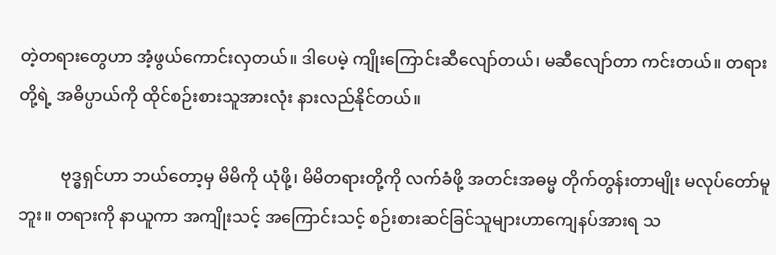တဲ့တရားတွေဟာ အံ့ဖွယ်ကောင်းလှတယ်။ ဒါပေမဲ့ ကျိုးကြောင်းဆီလျော်တယ်၊ မဆီလျော်တာ ကင်းတယ်။ တရားတို့ရဲ့ အဓိပ္ပာယ်ကို ထိုင်စဉ်းစားသူအားလုံး နားလည်နိုင်တယ်။

          ဗုဒ္ဓရှင်ဟာ ဘယ်တော့မှ မိမိကို ယုံဖို့၊ မိမိတရားတို့ကို လက်ခံဖို့ အတင်းအဓမ္မ တိုက်တွန်းတာမျိုး မလုပ်တော်မူဘူး။ တရားကို နာယူကာ အကျိုးသင့် အကြောင်းသင့် စဉ်းစားဆင်ခြင်သူများဟာကျေနပ်အားရ သ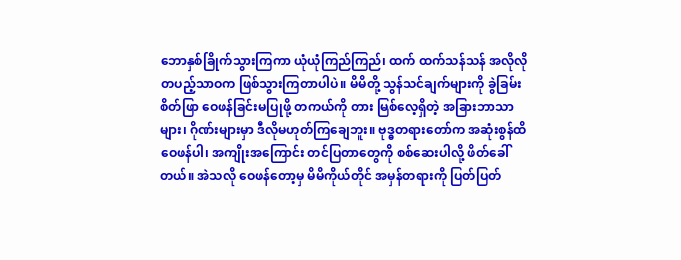ဘောနှစ်ခြိုက်သွားကြကာ ယုံယုံကြည်ကြည်၊ ထက် ထက်သန်သန် အလိုလို တပည့်သာဝက ဖြစ်သွားကြတာပါပဲ။ မိမိတို့ သွန်သင်ချက်များကို ခွဲခြမ်းစိတ်ဖြာ ဝေဖန်ခြင်းမပြုဖို့ တကယ်ကို တား မြစ်လေ့ရှိတဲ့ အခြားဘာသာများ၊ ဂိုဏ်းများမှာ ဒီလိုမဟုတ်ကြချေဘူး။ ဗုဒ္ဓတရားတော်က အဆုံးစွန်ထိ ဝေဖန်ပါ၊ အကျိုးအကြောင်း တင်ပြတာတွေကို စစ်ဆေးပါလို့ ဖိတ်ခေါ်တယ်။ အဲသလို ဝေဖန်တော့မှ မိမိကိုယ်တိုင် အမှန်တရားကို ပြတ်ပြတ်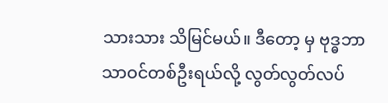သားသား သိမြင်မယ်။ ဒီတော့ မှ ဗုဒ္ဓဘာသာဝင်တစ်ဦးရယ်လို့ လွတ်လွတ်လပ်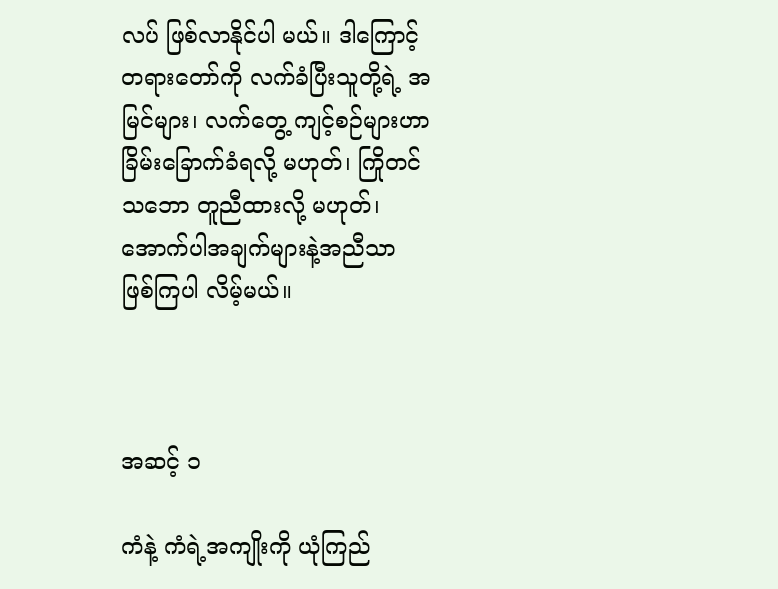လပ် ဖြစ်လာနိုင်ပါ မယ်။ ဒါကြောင့် တရားတော်ကို လက်ခံပြီးသူတို့ရဲ့ အမြင်များ၊ လက်တွေ့ ကျင့်စဉ်များဟာ ခြိမ်းခြောက်ခံရလို့ မဟုတ်၊ ကြိုတင်သဘော တူညီထားလို့ မဟုတ်၊ အောက်ပါအချက်များနဲ့အညီသာ ဖြစ်ကြပါ လိမ့်မယ်။



အဆင့် ၁

ကံနဲ့ ကံရဲ့အကျိုးကို ယုံကြည်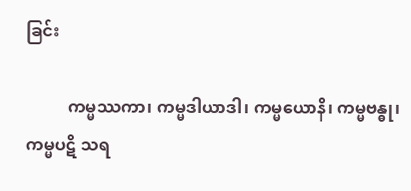ခြင်း

          ကမ္မဿကာ၊ ကမ္မဒါယာဒါ၊ ကမ္မယောနိ၊ ကမ္မဗန္ဓု၊ ကမ္မပဋိ သရ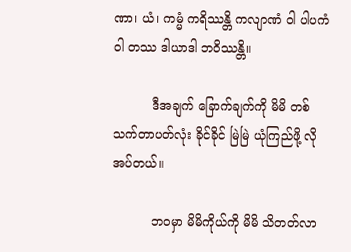ဏာ၊ ယံ၊ ကမ္မံ ကရိဿန္တိ ကလျာဏံ ဝါ ပါပကံ ဝါ တဿ ဒါယာဒါ ဘဝိဿန္တိ။

          ဒီအချက် ခြောက်ချက်ကို မိမိ တစ်သက်တာပတ်လုံး ခိုင်ခိုင် မြဲမြဲ ယုံကြည်ဖို့ လိုအပ်တယ်။

          ဘဝမှာ မိမိကိုယ်ကို မိမိ သိတတ်လာ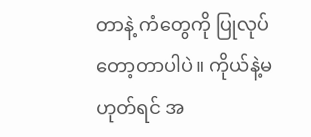တာနဲ့ ကံတွေကို ပြုလုပ် တော့တာပါပဲ။ ကိုယ်နဲ့မဟုတ်ရင် အ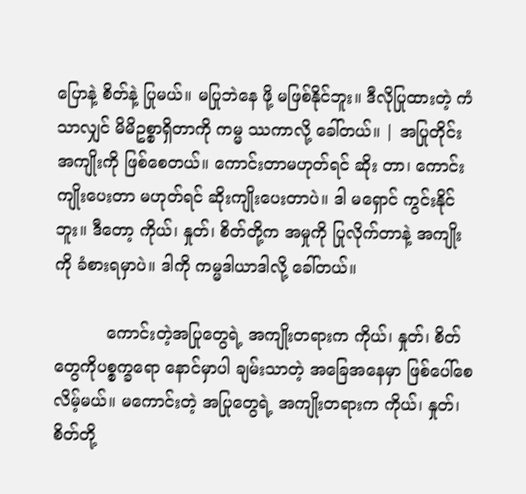ပြောနဲ့ စိတ်နဲ့ ပြုမယ်။ မပြုဘဲနေ ဖို့ မဖြစ်နိုင်ဘူး။ ဒီလိုပြုထားတဲ့ ကံသာလျှင် မိမိဥစ္စာရှိတာကို ကမ္မ ဿကာလို့ ခေါ်တယ်။ | အပြုတိုင်း အကျိုးကို ဖြစ်စေတယ်။ ကောင်းတာမဟုတ်ရင် ဆိုး တာ၊ ကောင်းကျိုးပေးတာ မဟုတ်ရင် ဆိုးကျိုးပေးတာပဲ။ ဒါ မရှောင် ကွင်းနိုင်ဘူး။ ဒီတော့ ကိုယ်၊ နှုတ်၊ စိတ်တို့က အမှုကို ပြုလိုက်တာနဲ့ အကျိုးကို ခံစားရမှာပဲ။ ဒါကို ကမ္မဒါယာဒါလို့ ခေါ်တယ်။

          ကောင်းတဲ့အပြုတွေရဲ့ အကျိုးတရားက ကိုယ်၊ နှုတ်၊ စိတ်တွေကိုပစ္စက္ခရော နောင်မှာပါ ချမ်းသာတဲ့ အခြေအနေမှာ ဖြစ်ပေါ်စေလိမ့်မယ်။ မကောင်းတဲ့ အပြုတွေရဲ့ အကျိုးတရားက ကိုယ်၊ နှုတ်၊ စိတ်တို့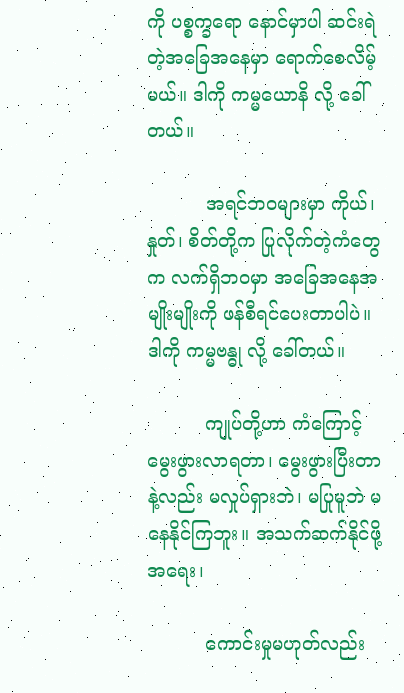ကို ပစ္စက္ခရော နောင်မှာပါ ဆင်းရဲတဲ့အခြေအနေမှာ ရောက်စေလိမ့်မယ်။ ဒါကို ကမ္မယောနိ လို့ ခေါ်တယ်။

          အရင်ဘဝများမှာ ကိုယ်၊ နှုတ်၊ စိတ်တို့က ပြုလိုက်တဲ့ကံတွေက လက်ရှိဘဝမှာ အခြေအနေအမျိုးမျိုးကို ဖန်စီရင်ပေးတာပါပဲ။ ဒါကို ကမ္မဗန္ဓု လို့ ခေါ်တယ်။

          ကျုပ်တို့ဟာ ကံကြောင့် မွေးဖွားလာရတာ၊ မွေးဖွားပြီးတာနဲ့လည်း မလှုပ်ရှားဘဲ၊ မပြုမူဘဲ မနေနိုင်ကြဘူး။ အသက်ဆက်နိုင်ဖို့အရေး၊

          ကောင်းမှုမဟုတ်လည်း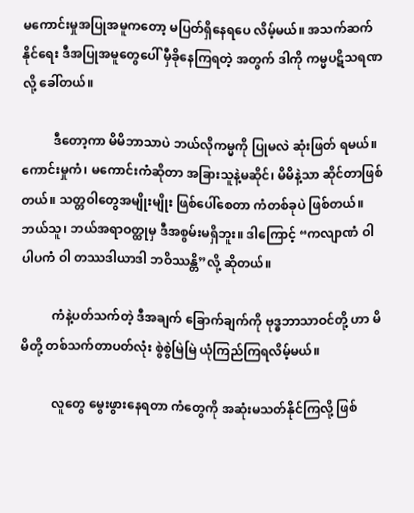မကောင်းမှုအပြုအမူကတော့ မပြတ်ရှိနေရပေ လိမ့်မယ်။ အသက်ဆက်နိုင်ရေး ဒီအပြုအမူတွေပေါ် မှီခိုနေကြရတဲ့ အတွက် ဒါကို ကမ္မပဋိသရဏ လို့ ခေါ်တယ်။

          ဒီတော့ကာ မိမိဘာသာပဲ ဘယ်လိုကမ္မကို ပြုမလဲ ဆုံးဖြတ် ရမယ်။ ကောင်းမှုကံ၊ မကောင်းကံဆိုတာ အခြားသူနဲ့မဆိုင်၊ မိမိနဲ့သာ ဆိုင်တာဖြစ်တယ်။ သတ္တဝါတွေအမျိုးမျိုး ဖြစ်ပေါ်စေတာ ကံတစ်ခုပဲ ဖြစ်တယ်။ ဘယ်သူ၊ ဘယ်အရာဝတ္ထုမှ ဒီအစွမ်းမရှိဘူး။ ဒါကြောင့် “ကလျာဏံ ဝါ ပါပကံ ဝါ တဿဒါယာဒါ ဘဝိဿန္တိ”လို့ ဆိုတယ်။

          ကံနဲ့ပတ်သက်တဲ့ ဒီအချက် ခြောက်ချက်ကို ဗုဒ္ဓဘာသာဝင်တို့ ဟာ မိမိတို့ တစ်သက်တာပတ်လုံး စွဲစွဲမြဲမြဲ ယုံကြည်ကြရလိမ့်မယ်။

          လူတွေ မွေးဖွားနေရတာ ကံတွေကို အဆုံးမသတ်နိုင်ကြလို့ ဖြစ်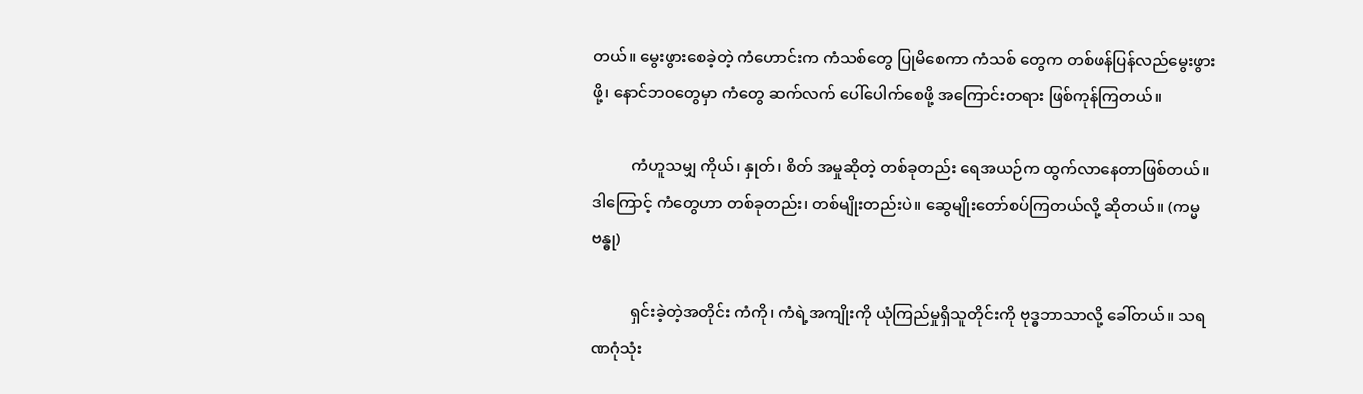တယ်။ မွေးဖွားစေခဲ့တဲ့ ကံဟောင်းက ကံသစ်တွေ ပြုမိစေကာ ကံသစ် တွေက တစ်ဖန်ပြန်လည်မွေးဖွားဖို့၊ နောင်ဘဝတွေမှာ ကံတွေ ဆက်လက် ပေါ်ပေါက်စေဖို့ အကြောင်းတရား ဖြစ်ကုန်ကြတယ်။

          ကံဟူသမျှ ကိုယ်၊ နှုတ်၊ စိတ် အမှုဆိုတဲ့ တစ်ခုတည်း ရေအယဉ်က ထွက်လာနေတာဖြစ်တယ်။ ဒါကြောင့် ကံတွေဟာ တစ်ခုတည်း၊ တစ်မျိုးတည်းပဲ။ ဆွေမျိုးတော်စပ်ကြတယ်လို့ ဆိုတယ်။ (ကမ္မဗန္ဓု)

          ရှင်းခဲ့တဲ့အတိုင်း ကံကို၊ ကံရဲ့အကျိုးကို ယုံကြည်မှုရှိသူတိုင်းကို ဗုဒ္ဓဘာသာလို့ ခေါ်တယ်။ သရဏဂုံသုံး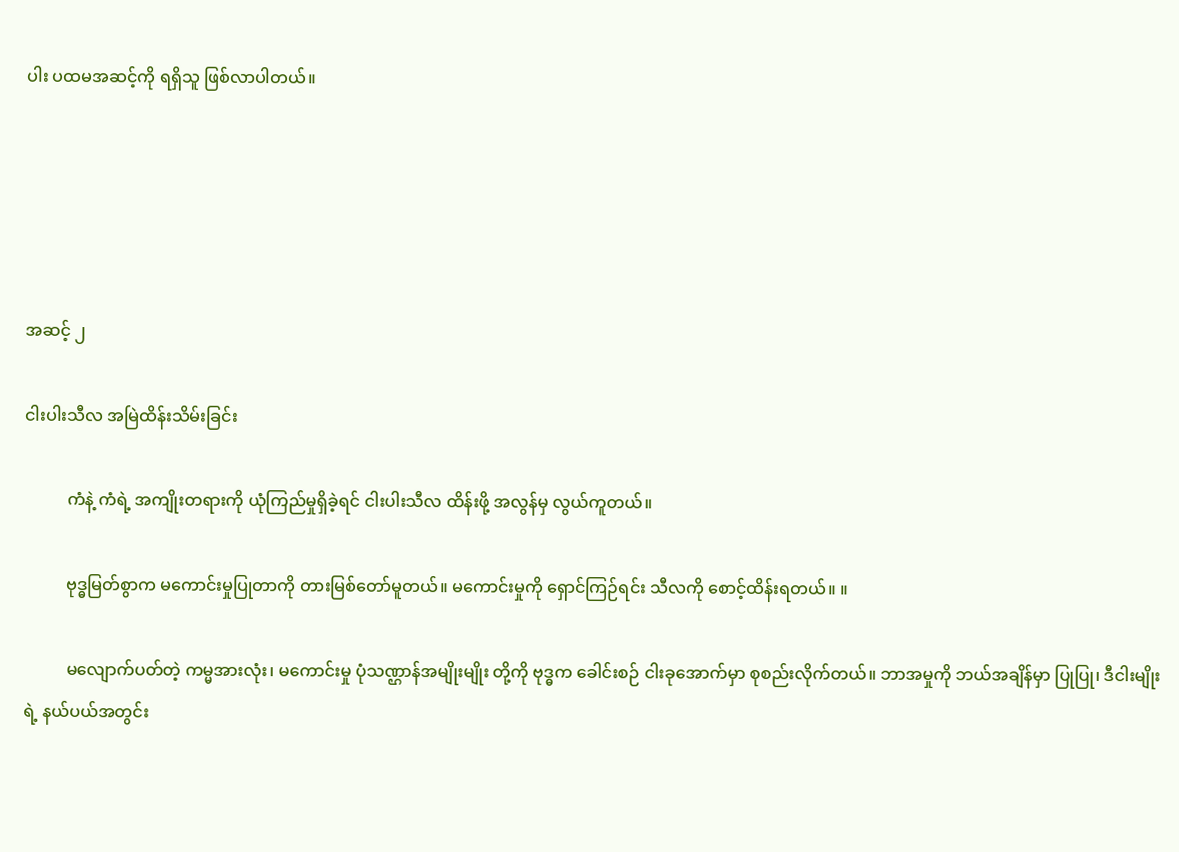ပါး ပထမအဆင့်ကို ရရှိသူ ဖြစ်လာပါတယ်။





အဆင့် ၂

ငါးပါးသီလ အမြဲထိန်းသိမ်းခြင်း

          ကံနဲ့ ကံရဲ့ အကျိုးတရားကို ယုံကြည်မှုရှိခဲ့ရင် ငါးပါးသီလ ထိန်းဖို့ အလွန်မှ လွယ်ကူတယ်။

          ဗုဒ္ဓမြတ်စွာက မကောင်းမှုပြုတာကို တားမြစ်တော်မူတယ်။ မကောင်းမှုကို ရှောင်ကြဉ်ရင်း သီလကို စောင့်ထိန်းရတယ်။ ။

          မလျောက်ပတ်တဲ့ ကမ္မအားလုံး၊ မကောင်းမှု ပုံသဏ္ဌာန်အမျိုးမျိုး တို့ကို ဗုဒ္ဓက ခေါင်းစဉ် ငါးခုအောက်မှာ စုစည်းလိုက်တယ်။ ဘာအမှုကို ဘယ်အချိန်မှာ ပြုပြု၊ ဒီငါးမျိုးရဲ့ နယ်ပယ်အတွင်း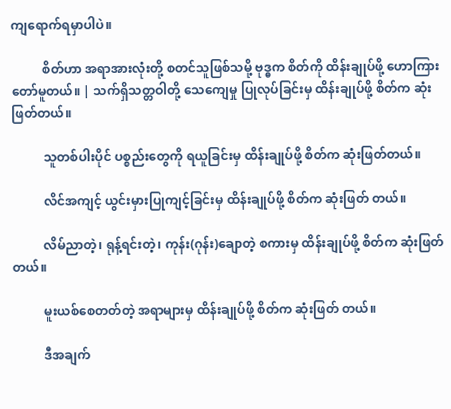ကျရောက်ရမှာပါပဲ။

          စိတ်ဟာ အရာအားလုံးတို့ စတင်သူဖြစ်သမို့ ဗုဒ္ဓက စိတ်ကို ထိန်းချုပ်ဖို့ ဟောကြားတော်မူတယ်။ | သက်ရှိသတ္တဝါတို့ သေကျေမှု ပြုလုပ်ခြင်းမှ ထိန်းချုပ်ဖို့ စိတ်က ဆုံးဖြတ်တယ်။

          သူတစ်ပါးပိုင် ပစ္စည်းတွေကို ရယူခြင်းမှ ထိန်းချုပ်ဖို့ စိတ်က ဆုံးဖြတ်တယ်။

          လိင်အကျင့် ယွင်းမှားပြုကျင့်ခြင်းမှ ထိန်းချုပ်ဖို့ စိတ်က ဆုံးဖြတ် တယ်။

          လိမ်ညာတဲ့၊ ရုန့်ရင်းတဲ့၊ ကုန်း(ဂုန်း)ချောတဲ့ စကားမှ ထိန်းချုပ်ဖို့ စိတ်က ဆုံးဖြတ်တယ်။

          မူးယစ်စေတတ်တဲ့ အရာများမှ ထိန်းချုပ်ဖို့ စိတ်က ဆုံးဖြတ် တယ်။

          ဒီအချက်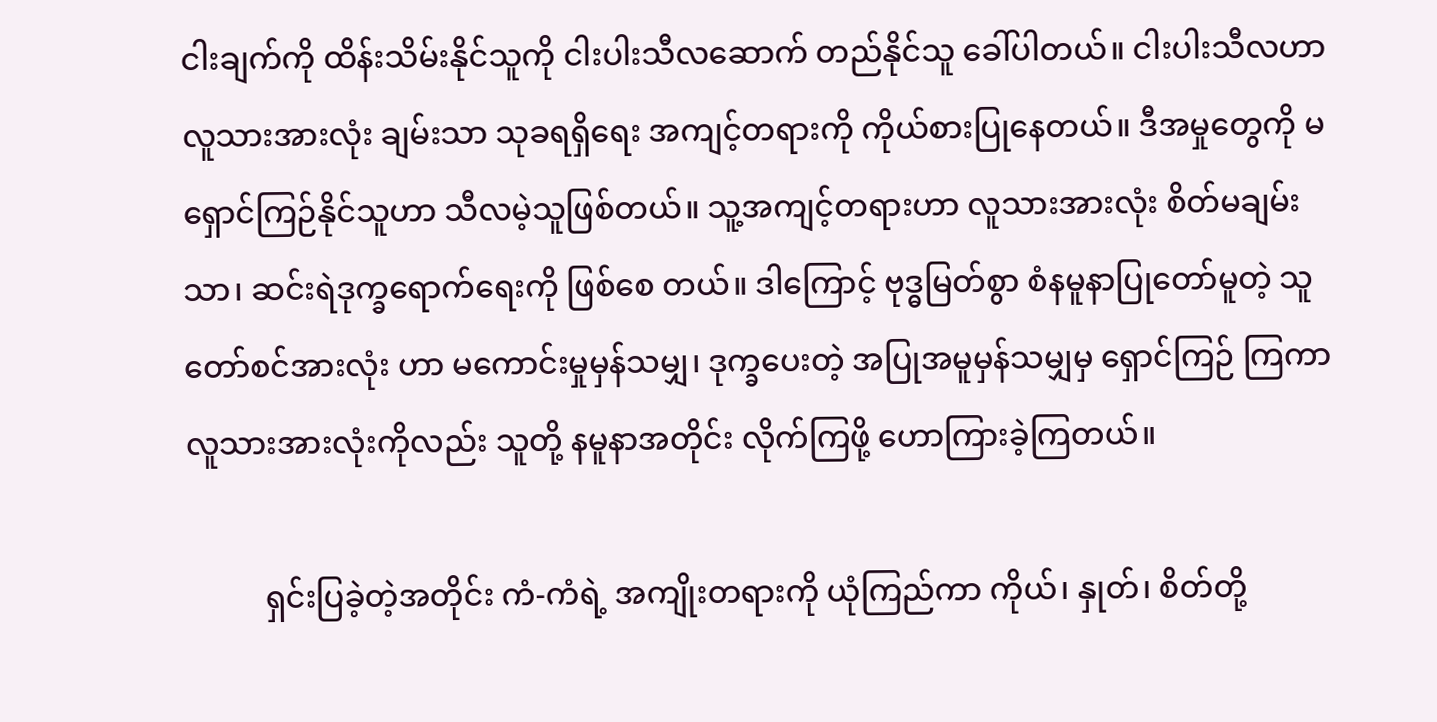ငါးချက်ကို ထိန်းသိမ်းနိုင်သူကို ငါးပါးသီလဆောက် တည်နိုင်သူ ခေါ်ပါတယ်။ ငါးပါးသီလဟာ လူသားအားလုံး ချမ်းသာ သုခရရှိရေး အကျင့်တရားကို ကိုယ်စားပြုနေတယ်။ ဒီအမှုတွေကို မရှောင်ကြဉ်နိုင်သူဟာ သီလမဲ့သူဖြစ်တယ်။ သူ့အကျင့်တရားဟာ လူသားအားလုံး စိတ်မချမ်းသာ၊ ဆင်းရဲဒုက္ခရောက်ရေးကို ဖြစ်စေ တယ်။ ဒါကြောင့် ဗုဒ္ဓမြတ်စွာ စံနမူနာပြုတော်မူတဲ့ သူတော်စင်အားလုံး ဟာ မကောင်းမှုမှန်သမျှ၊ ဒုက္ခပေးတဲ့ အပြုအမူမှန်သမျှမှ ရှောင်ကြဉ် ကြကာ လူသားအားလုံးကိုလည်း သူတို့ နမူနာအတိုင်း လိုက်ကြဖို့ ဟောကြားခဲ့ကြတယ်။

          ရှင်းပြခဲ့တဲ့အတိုင်း ကံ-ကံရဲ့ အကျိုးတရားကို ယုံကြည်ကာ ကိုယ်၊ နှုတ်၊ စိတ်တို့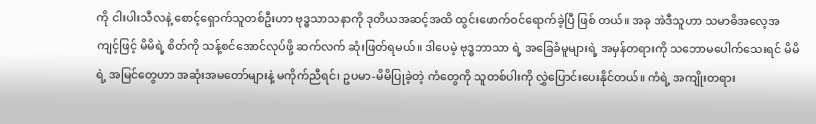ကို ငါးပါးသီလနဲ့ စောင့်ရှောက်သူတစ်ဦးဟာ ဗုဒ္ဓသာသနာကို ဒုတိယအဆင့်အထိ ထွင်းဖောက်ဝင်ရောက်ခဲ့ပြီ ဖြစ် တယ်။ အခု အဲဒီသူဟာ သမာဓိအလေ့အကျင့်ဖြင့် မိမိရဲ့ စိတ်ကို သန့်စင်အောင်လုပ်ဖို့ ဆက်လက် ဆုံးဖြတ်ရမယ်။ ဒါပေမဲ့ ဗုဒ္ဓဘာသာ ရဲ့ အခြေခံမူများရဲ့ အမှန်တရားကို သဘောမပေါက်သေးရင် မိမိရဲ့ အမြင်တွေဟာ အဆုံးအမတော်များနဲ့ မကိုက်ညီရင်၊ ဥပမာ-မိမိပြုခဲ့တဲ့ ကံတွေကို သူတစ်ပါးကို လွှဲပြောင်းပေးနိုင်တယ်။ ကံရဲ့ အကျိုးတရား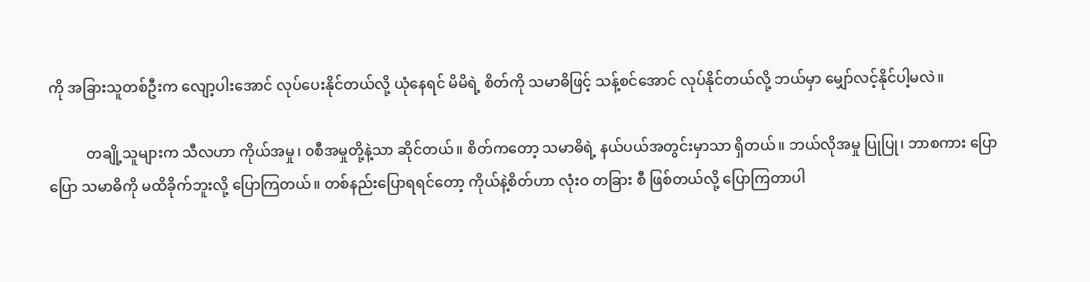ကို အခြားသူတစ်ဦးက လျော့ပါးအောင် လုပ်ပေးနိုင်တယ်လို့ ယုံနေရင် မိမိရဲ့ စိတ်ကို သမာဓိဖြင့် သန့်စင်အောင် လုပ်နိုင်တယ်လို့ ဘယ်မှာ မျှော်လင့်နိုင်ပါ့မလဲ။

          တချို့သူများက သီလဟာ ကိုယ်အမှု၊ ၀စီအမှုတို့နဲ့သာ ဆိုင်တယ်။ စိတ်ကတော့ သမာဓိရဲ့ နယ်ပယ်အတွင်းမှာသာ ရှိတယ်။ ဘယ်လိုအမှု ပြုပြု၊ ဘာစကား ပြောပြော သမာဓိကို မထိခိုက်ဘူးလို့ ပြောကြတယ်။ တစ်နည်းပြောရရင်တော့ ကိုယ်နဲ့စိတ်ဟာ လုံးဝ တခြား စီ ဖြစ်တယ်လို့ ပြောကြတာပါ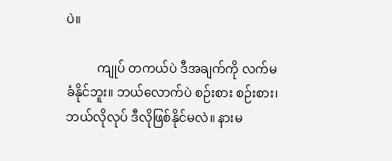ပဲ။

          ကျုပ် တကယ်ပဲ ဒီအချက်ကို လက်မခံနိုင်ဘူး။ ဘယ်လောက်ပဲ စဉ်းစား စဉ်းစား၊ ဘယ်လိုလုပ် ဒီလိုဖြစ်နိုင်မလဲ။ နားမ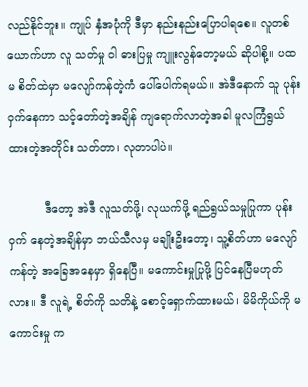လည်နိုင်ဘူး။ ကျုပ် နှံအပုံကို ဒီမှာ နည်းနည်းပြောပါရစေ။ လူတစ်ယောက်ဟာ လူ သတ်မှု ဝါ ဓားပြမှု ကျူးလွန်တော့မယ် ဆိုပါစို့။ ပထမ စိတ်ထဲမှာ မလျော်ကန်တဲ့ကံ ပေါ်ပေါက်ရမယ်။ အဲဒီနောက် သူ ပုန်းဝှက်နေကာ သင့်တော်တဲ့အချိန် ကျရောက်လာတဲ့အခါ မူလကြံရွယ်ထားတဲ့အတိုင်း သတ်တာ၊ လုတာပါပဲ။

          ဒီတော့ အဲဒီ လူသတ်ဖို့၊ လုယက်ဖို့ ရည်ရွယ်သမှုပြုကာ ပုန်းဝှက် နေတဲ့အချိန်မှာ ဘယ်သီလမှ မချိုးဦးတော့၊ သူ့စိတ်ဟာ မလျော်ကန်တဲ့ အခြေအနေမှာ ရှိနေပြီ။ မကောင်းမှုပြုဖို့ ပြင်နေပြီမဟုတ်လား။ ဒီ လူရဲ့ စိတ်ကို သတိနဲ့ စောင့်ရှောက်ထားမယ်၊ မိမိကိုယ်ကို မကောင်းမှု က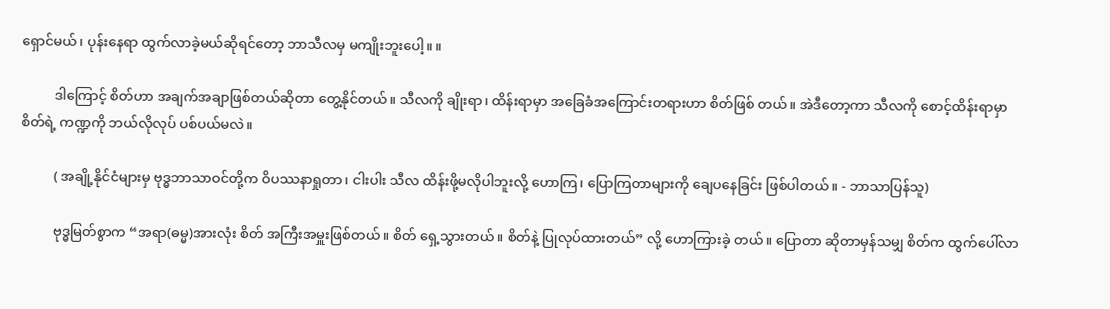ရှောင်မယ်၊ ပုန်းနေရာ ထွက်လာခဲ့မယ်ဆိုရင်တော့ ဘာသီလမှ မကျိုးဘူးပေါ့။ ။

          ဒါကြောင့် စိတ်ဟာ အချက်အချာဖြစ်တယ်ဆိုတာ တွေ့နိုင်တယ်။ သီလကို ချိုးရာ၊ ထိန်းရာမှာ အခြေခံအကြောင်းတရားဟာ စိတ်ဖြစ် တယ်။ အဲဒီတော့ကာ သီလကို စောင့်ထိန်းရာမှာ စိတ်ရဲ့ ကဏ္ဍကို ဘယ်လိုလုပ် ပစ်ပယ်မလဲ။

          ( အချို့နိုင်ငံများမှ ဗုဒ္ဓဘာသာဝင်တို့က ဝိပဿနာရှုတာ၊ ငါးပါး သီလ ထိန်းဖို့မလိုပါဘူးလို့ ဟောကြ၊ ပြောကြတာများကို ချေပနေခြင်း ဖြစ်ပါတယ်။ - ဘာသာပြန်သူ)

          ဗုဒ္ဓမြတ်စွာက “အရာ(ဓမ္မ)အားလုံး စိတ် အကြီးအမှူးဖြစ်တယ်။ စိတ် ရှေ့သွားတယ်။ စိတ်နဲ့ ပြုလုပ်ထားတယ်” လို့ ဟောကြားခဲ့ တယ်။ ပြောတာ ဆိုတာမှန်သမျှ စိတ်က ထွက်ပေါ်လာ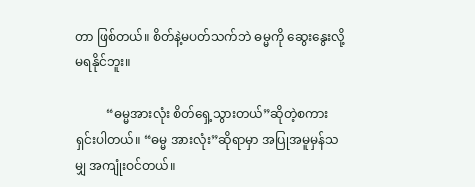တာ ဖြစ်တယ်။ စိတ်နဲ့မပတ်သက်ဘဲ ဓမ္မကို ဆွေးနွေးလို့ မရနိုင်ဘူး။

          “ဓမ္မအားလုံး စိတ်ရှေ့သွားတယ်”ဆိုတဲ့စကား ရှင်းပါတယ်။ “ဓမ္မ အားလုံး”ဆိုရာမှာ အပြုအမူမှန်သမျှ အကျုံးဝင်တယ်။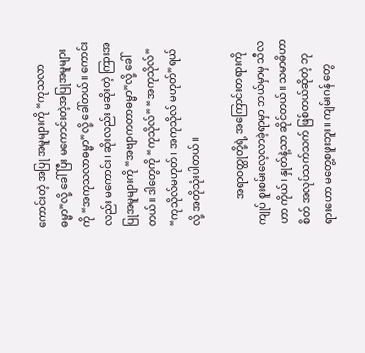ကောင်းတဲ့ အပြု အမူများကို “ကုသလာဓမ္မာ”လို့ ခေါ်ပြီး မကောင်းတဲ့အပြုအမူများကို “အကုသလာဓမ္မာ”လို့ ခေါ်တယ်။ ကောင်းလည်း မကောင်း၊ ဆိုးလည်း မဆိုးတဲ့ ကြားအပြုအမူများကို “အဗျာကတာဓမ္မာ”လို့ ခေါ်တယ်။ ဒါတွေကို “ကုသိုလ်” “အကုသိုလ်” “ကုသိုလ်မဟုတ်၊ အကုသိုလ် မဟုတ်”ရယ်လို့ အတိုသုံးပါတယ်။

          အရာဝတ္ထုတို့ရဲ့ အကြောင်းတရားကို ကျုပ် စူးစမ်းလေ့လာခဲ့ရာမှာ ဘယ်မှာမှ သီလဟာ ကိုယ်၊ နှုတ်နဲ့သာ ဆိုင်တယ်။ သမာဓိဟာ စိတ် အလုပ်သက်သက် ဖြစ်တယ်ဆိုတဲ့ ဘုရားဟော မတွေ့စဖူးဘူး။ ကျမ်းဂန် တွေ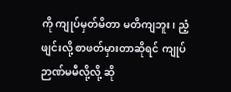ကို ကျုပ်မှတ်မိတာ မတိကျဘူး၊ ညံ့ဖျင်းလို့ စာဖတ်မှားတာဆိုရင် ကျုပ် ဉာဏ်မမီလို့လို့ ဆို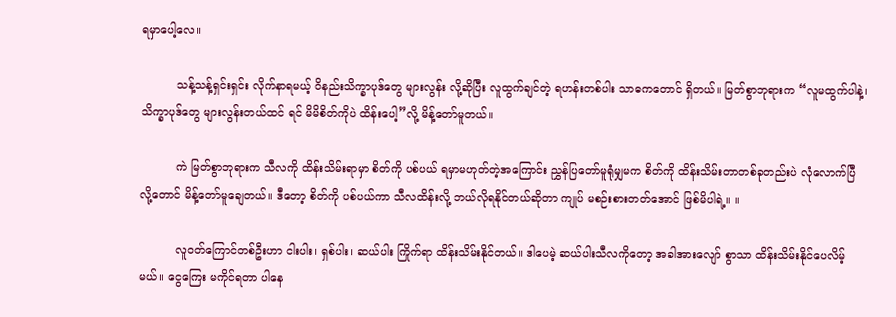ရမှာပေါ့လေ။

          သန့်သန့်ရှင်းရှင်း လိုက်နာရမယ့် ဝိနည်းသိက္ခာပုဒ်တွေ များလွန်း လို့ဆိုပြီး လူထွက်ချင်တဲ့ ရဟန်းတစ်ပါး သာဓကတောင် ရှိတယ်။ မြတ်စွာဘုရားက “လူမထွက်ပါနဲ့၊ သိက္ခာပုဒ်တွေ များလွန်းတယ်ထင် ရင် မိမိစိတ်ကိုပဲ ထိန်းပေါ့”လို့ မိန့်တော်မူတယ်။

          ကဲ မြတ်စွာဘုရားက သီလကို ထိန်းသိမ်းရာမှာ စိတ်ကို ပစ်ပယ် ရမှာမဟုတ်တဲ့အကြောင်း ညွှန်ပြတော်မူရုံမျှမက စိတ်ကို ထိန်းသိမ်းတာတစ်ခုတည်းပဲ လုံလောက်ပြီလို့တောင် မိန့်တော်မူချေတယ်။ ဒီတော့ စိတ်ကို ပစ်ပယ်ကာ သီလထိန်းလို့ ဘယ်လိုရနိုင်တယ်ဆိုတာ ကျုပ် မစဉ်းစားတတ်အောင် ဖြစ်မိပါရဲ့။ ။

          လူဝတ်ကြောင်တစ်ဦးဟာ ငါးပါး၊ ရှစ်ပါး၊ ဆယ်ပါး ကြိုက်ရာ ထိန်းသိမ်းနိုင်တယ်။ ဒါပေမဲ့ ဆယ်ပါးသီလကိုတော့ အခါအားလျော် စွာသာ ထိန်းသိမ်းနိုင်ပေလိမ့်မယ်။ ငွေကြေး မကိုင်ရတာ ပါနေ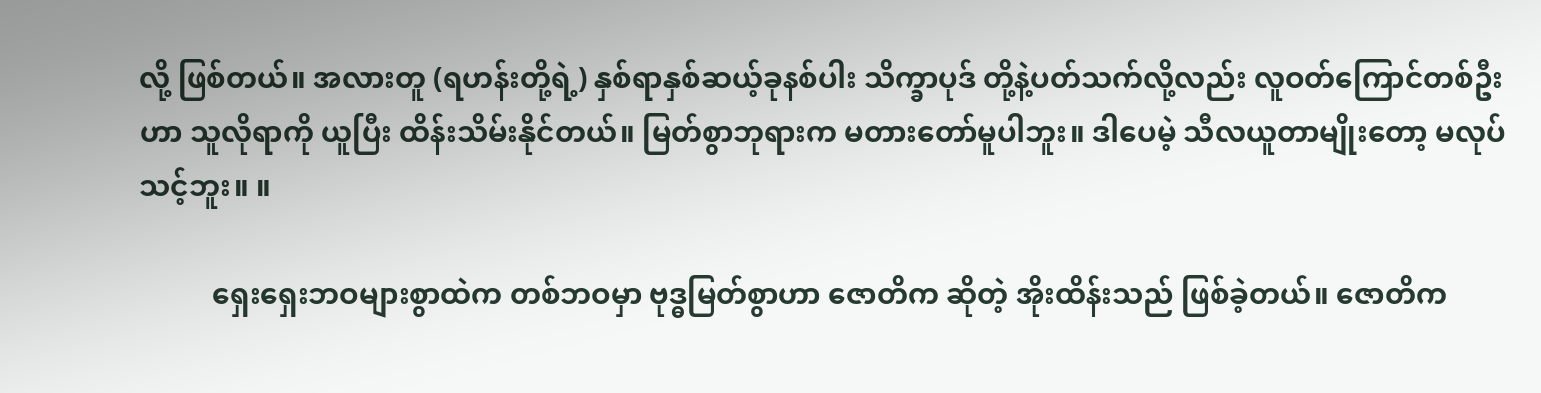လို့ ဖြစ်တယ်။ အလားတူ (ရဟန်းတို့ရဲ့) နှစ်ရာနှစ်ဆယ့်ခုနစ်ပါး သိက္ခာပုဒ် တို့နဲ့ပတ်သက်လို့လည်း လူဝတ်ကြောင်တစ်ဦးဟာ သူလိုရာကို ယူပြီး ထိန်းသိမ်းနိုင်တယ်။ မြတ်စွာဘုရားက မတားတော်မူပါဘူး။ ဒါပေမဲ့ သီလယူတာမျိုးတော့ မလုပ်သင့်ဘူး။ ။

          ရှေးရှေးဘဝများစွာထဲက တစ်ဘဝမှာ ဗုဒ္ဓမြတ်စွာဟာ ဇောတိက ဆိုတဲ့ အိုးထိန်းသည် ဖြစ်ခဲ့တယ်။ ဇောတိက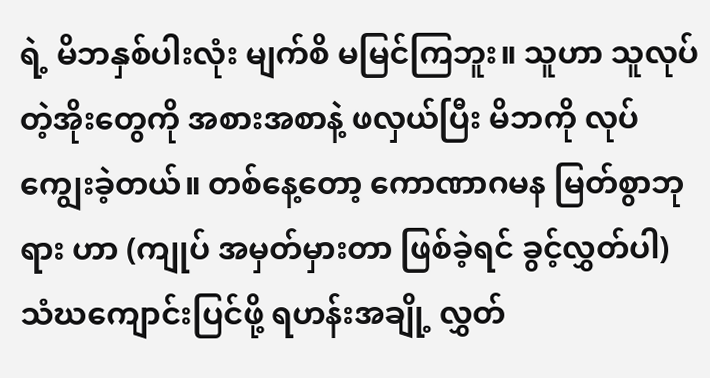ရဲ့ မိဘနှစ်ပါးလုံး မျက်စိ မမြင်ကြဘူး။ သူဟာ သူလုပ်တဲ့အိုးတွေကို အစားအစာနဲ့ ဖလှယ်ပြီး မိဘကို လုပ်ကျွေးခဲ့တယ်။ တစ်နေ့တော့ ကောဏာဂမန မြတ်စွာဘုရား ဟာ (ကျုပ် အမှတ်မှားတာ ဖြစ်ခဲ့ရင် ခွင့်လွှတ်ပါ) သံဃကျောင်းပြင်ဖို့ ရဟန်းအချို့ လွှတ်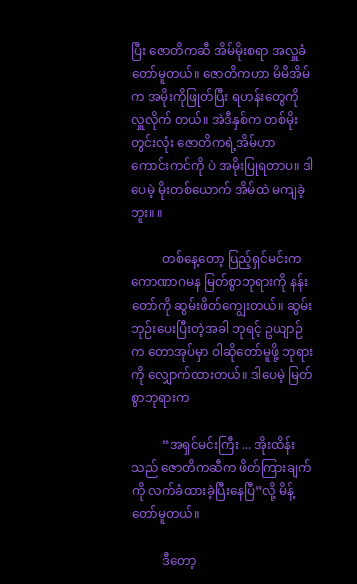ပြီး ဇောတိကဆီ အိမ်မိုးစရာ အလှူခံတော်မူတယ်။ ဇောတိကဟာ မိမိအိမ်က အမိုးကိုဖြုတ်ပြီး ရဟန်းတွေကို လှူလိုက် တယ်။ အဲဒီနှစ်က တစ်မိုးတွင်းလုံး ဇောတိကရဲ့အိမ်ဟာ ကောင်းကင်ကို ပဲ အမိုးပြုရတာပ။ ဒါပေမဲ့ မိုးတစ်ယောက် အိမ်ထဲ မကျခဲ့ဘူး။ ။

          တစ်နေ့တော့ ပြည့်ရှင်မင်းက ကောဏာဂမန မြတ်စွာဘုရားကို နန်းတော်ကို ဆွမ်းဖိတ်ကျွေးတယ်။ ဆွမ်းဘုဉ်းပေးပြီးတဲ့အခါ ဘုရင့် ဥယျာဉ်က တောအုပ်မှာ ဝါဆိုတော်မူဖို့ ဘုရားကို လျှောက်ထားတယ်။ ဒါပေမဲ့ မြတ်စွာဘုရားက

          “အရှင်မင်းကြီး ... အိုးထိန်းသည် ဇောတိကဆီက ဖိတ်ကြားချက်ကို လက်ခံထားခဲ့ပြီးနေပြီ”လို့ မိန့်တော်မူတယ်။

          ဒီတော့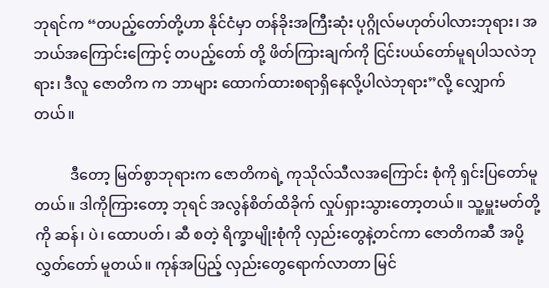ဘုရင်က “တပည့်တော်တို့ဟာ နိုင်ငံမှာ တန်ခိုးအကြီးဆုံး ပုဂ္ဂိုလ်မဟုတ်ပါလားဘုရား၊ အဘယ်အကြောင်းကြောင့် တပည့်တော် တို့ ဖိတ်ကြားချက်ကို ငြင်းပယ်တော်မူရပါသလဲဘုရား၊ ဒီလူ ဇောတိက က ဘာများ ထောက်ထားစရာရှိနေလို့ပါလဲဘုရား”လို့ လျှောက်တယ်။

          ဒီတော့ မြတ်စွာဘုရားက ဇောတိကရဲ့ ကုသိုလ်သီလအကြောင်း စုံကို ရှင်းပြတော်မူတယ်။ ဒါကိုကြားတော့ ဘုရင် အလွန်စိတ်ထိခိုက် လှုပ်ရှားသွားတော့တယ်။ သူ့မှူးမတ်တို့ကို ဆန်၊ ပဲ၊ ထောပတ်၊ ဆီ စတဲ့ ရိက္ခာမျိုးစုံကို လှည်းတွေနဲ့တင်ကာ ဇောတိကဆီ အပို့လွှတ်တော် မူတယ်။ ကုန်အပြည့် လှည်းတွေရောက်လာတာ မြင်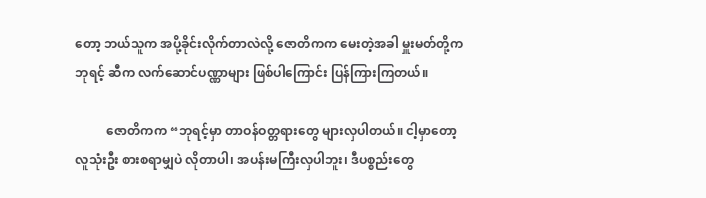တော့ ဘယ်သူက အပို့ခိုင်းလိုက်တာလဲလို့ ဇောတိကက မေးတဲ့အခါ မှူးမတ်တို့က ဘုရင့် ဆီက လက်ဆောင်ပဏ္ဏာများ ဖြစ်ပါကြောင်း ပြန်ကြားကြတယ်။

          ဇောတိကက “ဘုရင့်မှာ တာဝန်ဝတ္တရားတွေ များလှပါတယ်။ ငါ့မှာတော့ လူသုံးဦး စားစရာမျှပဲ လိုတာပါ၊ အပန်းမကြီးလှပါဘူး၊ ဒီပစ္စည်းတွေ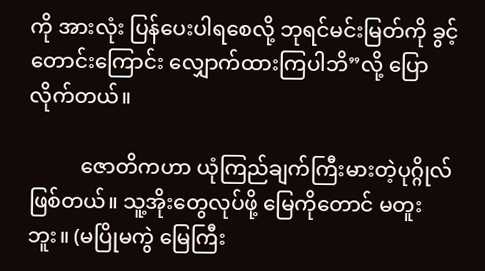ကို အားလုံး ပြန်ပေးပါရစေလို့ ဘုရင်မင်းမြတ်ကို ခွင့် တောင်းကြောင်း လျှောက်ထားကြပါဘိ”လို့ ပြောလိုက်တယ်။

          ဇောတိကဟာ ယုံကြည်ချက်ကြီးမားတဲ့ပုဂ္ဂိုလ် ဖြစ်တယ်။ သူ့အိုးတွေလုပ်ဖို့ မြေကိုတောင် မတူးဘူး။ (မပြိုမကွဲ မြေကြီး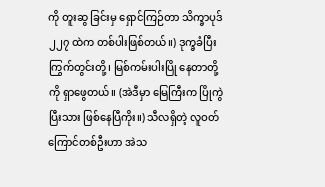ကို တူးဆွ ခြင်းမှ ရှောင်ကြဉ်တာ သိက္ခာပုဒ် ၂၂၇ ထဲက တစ်ပါးဖြစ်တယ်။) ဒုက္ခခံပြီး ကြွက်တွင်းတို့၊ မြစ်ကမ်းပါးပြို နေတာတို့ကို ရှာဖွေတယ်။ (အဲဒီမှာ မြေကြီးက ပြိုကွဲပြီးသား ဖြစ်နေပြီကိုး။) သီလရှိတဲ့ လူဝတ်ကြောင်တစ်ဦးဟာ အဲသ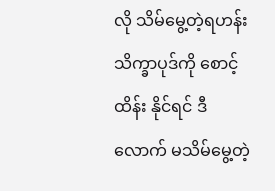လို သိမ်မွေ့တဲ့ရဟန်းသိက္ခာပုဒ်ကို စောင့်ထိန်း နိုင်ရင် ဒီလောက် မသိမ်မွေ့တဲ့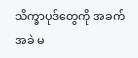သိက္ခာပုဒ်တွေကို အခက်အခဲ မ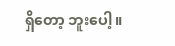ရှိတော့ ဘူးပေါ့။